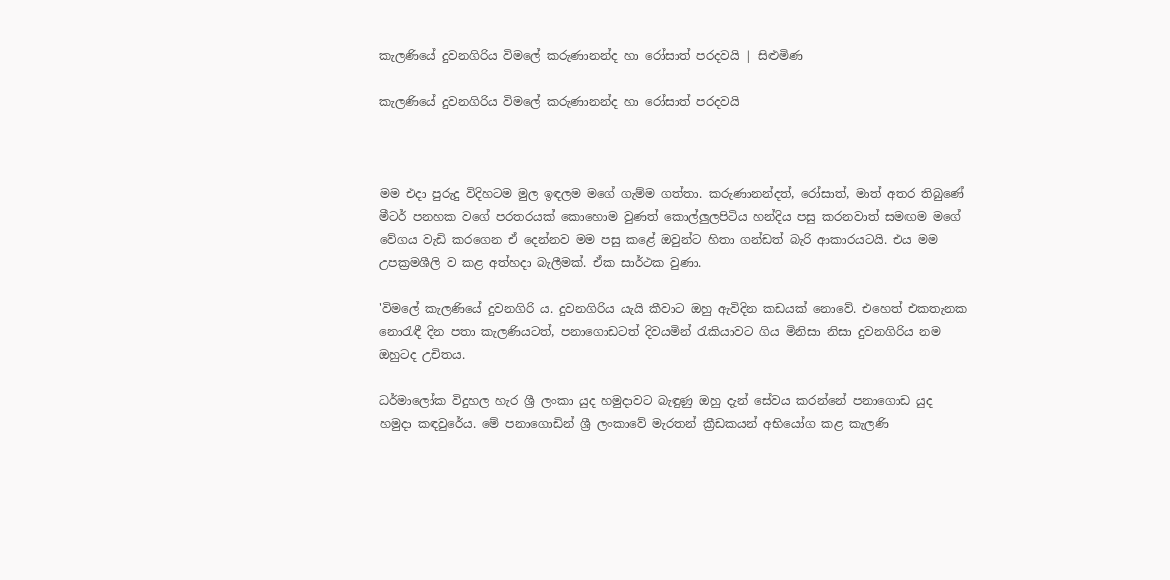කැලණියේ දුවනගිරිය විමලේ කරුණානන්ද හා රෝසාත් පරදවයි | සිළුමිණ

කැලණියේ දුවනගිරිය විමලේ කරුණානන්ද හා රෝසාත් පරදවයි



මම එදා පුරුදු විදිහටම මුල ඉඳලම මගේ ගැම්ම ගත්තා. කරුණානන්දත්, රෝසාත්, මාත් අතර තිබුණේ මීටර් පනහක වගේ පරතරයක් කොහොම වුණත් කොල්ලුලපිටිය හන්දිය පසු කරනවාත් සමඟම මගේ වේගය වැඩි කරගෙන ඒ දෙන්නව මම පසු කළේ ඔවුන්ට හිතා ගන්ඩත් බැරි ආකාරයටයි. එය මම උපක්‍රමශීලි ව කළ අත්හදා බැලීමක්. ඒක සාර්ථක වුණා.

'විමලේ කැලණියේ දුවනගිරි ය. දුවනගිරිය යැයි කීවාට ඔහු ඇවිදින කඩයක් නොවේ. එහෙත් එකතැනක නොරැඳී දින පතා කැලණියටත්, පනාගොඩටත් දිවයමින් රැකියාවට ගිය මිනිසා නිසා දුවනගිරිය නම ඔහුටද උචිතය.

ධර්මාලෝක විදුහල හැර ශ්‍රී ලංකා යුද හමුදාවට බැඳුණු ඔහු දැන් සේවය කරන්නේ පනාගොඩ යුද හමුදා කඳවුරේය. මේ පනාගොඩින් ශ්‍රී ලංකාවේ මැරතන් ක්‍රීඩකයන් අභියෝග කළ කැලණි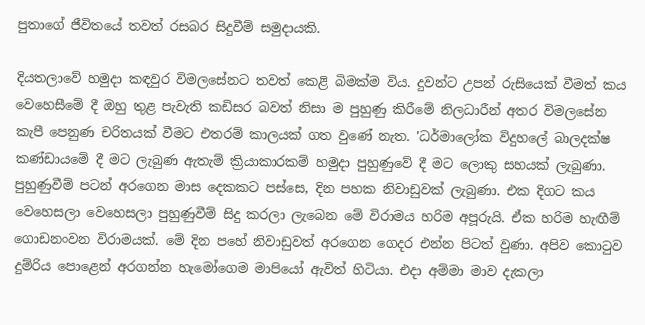පුතාගේ ජීවිතයේ තවත් රසබර සිදුවීම් සමුදායකි.

දියතලාවේ හමුදා කඳවුර විමලසේනට තවත් කෙළි බිමක්ම විය. දුවන්ට උපන් රුසියෙක් වීමත් කය වෙහෙසීමේ දී ඔහු තුළ පැවැති කඩිසර බවත් නිසා ම පුහුණු කිරීමේ නිලධාරීන් අතර විමලසේන කැපී පෙනුණ චරිතයක් වීමට එතරම් කාලයක් ගත වුණේ නැත. 'ධර්මාලෝක විදුහලේ බාලදක්ෂ කණ්ඩායමේ දී මට ලැබුණ ඇතැම් ක්‍රියාකාරකම් හමුදා පුහුණුවේ දී මට ලොකු සහයක් ලැබුණා. පුහුණුවීම් පටන් අරගෙන මාස දෙකකට පස්සෙ, දින පහක නිවාඩුවක් ලැබුණා. එක දිගට කය වෙහෙසලා වෙහෙසලා පුහුණුවීම් සිදු කරලා ලැබෙන මේ විරාමය හරිම අපූරුයි. ඒක හරිම හැඟීම් ගොඩනංවන විරාමයක්. මේ දින පහේ නිවාඩුවත් අරගෙන ගෙදර එන්න පිටත් වුණා. අපිව කොටුව දුම්රිය පොළෙන් අරගන්න හැමෝගෙම මාපියෝ ඇවිත් හිටියා. එදා අම්මා මාව දැකලා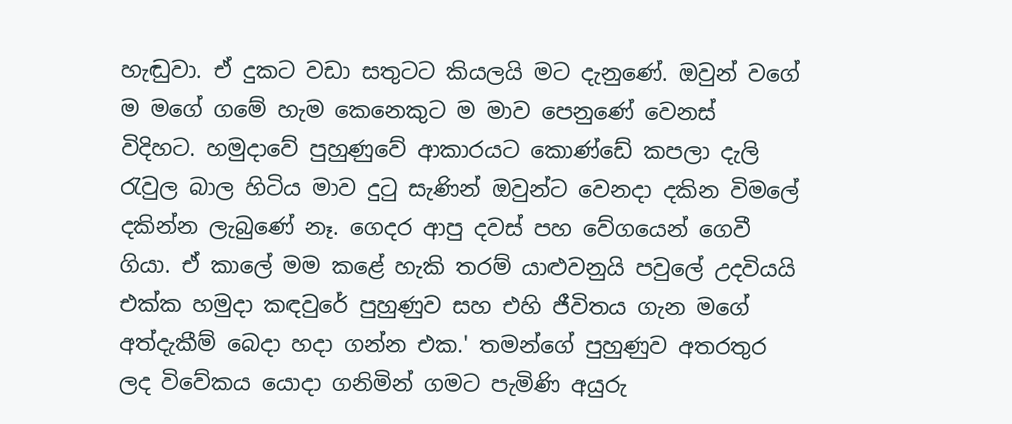හැඬුවා. ඒ දුකට වඩා සතුටට කියලයි මට දැනුණේ. ඔවුන් වගේ ම මගේ ගමේ හැම කෙනෙකුට ම මාව පෙනුණේ වෙනස් විදිහට. හමුදාවේ පුහුණුවේ ආකාරයට කොණ්ඩේ කපලා දැලි රැවුල බාල හිටිය මාව දුටු සැණින් ඔවුන්ට වෙනදා දකින විමලේ දකින්න ලැබුණේ නෑ. ගෙදර ආපු දවස් පහ වේගයෙන් ගෙවී ගියා. ඒ කාලේ මම කළේ හැකි තරම් යාළුවනුයි පවුලේ උදවියයි එක්ක හමුදා කඳවුරේ පුහුණුව සහ එහි ජීවිතය ගැන මගේ අත්දැකීම් බෙදා හදා ගන්න එක.' තමන්ගේ පුහුණුව අතරතුර ලද විවේකය යොදා ගනිමින් ගමට පැමිණි අයුරු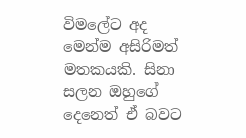විමලේට අද මෙන්ම අසිරිමත් මතකයකි. සිනා සලන ඔහුගේ දෙනෙත් ඒ බවට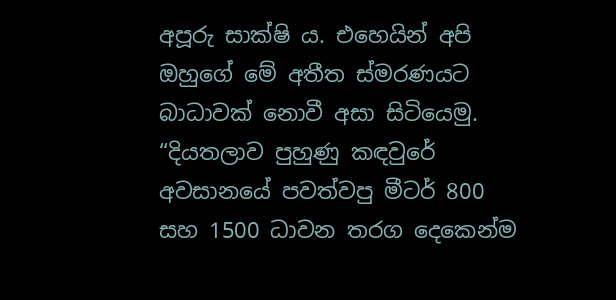අපූරු සාක්ෂි ය. එහෙයින් අපි ඔහුගේ මේ අතීත ස්මරණයට බාධාවක් නොවී අසා සිටියෙමු. “දියතලාව පුහුණු කඳවුරේ අවසානයේ පවත්වපු මීටර් 800 සහ 1500 ධාවන තරග දෙකෙන්ම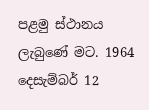පළමු ස්ථානය ලැබුණේ මට. 1964 දෙසැම්බර් 12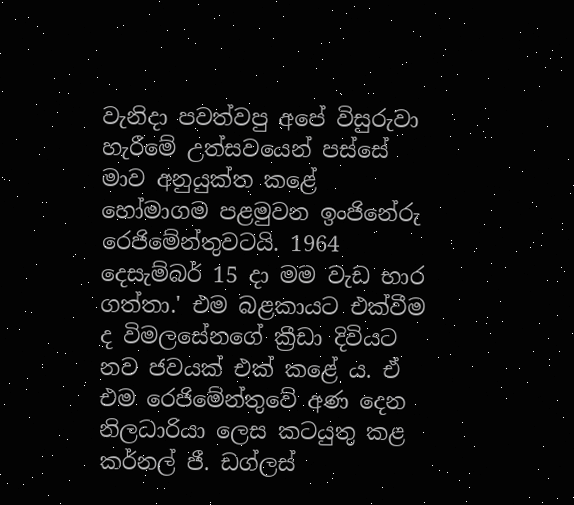වැනිදා පවත්වපු අපේ විසුරුවා හැරීමේ උත්සවයෙන් පස්සේ මාව අනුයුක්ත කළේ හෝමාගම පළමුවන ඉංජිනේරු රෙජිමේන්තුවටයි. 1964 දෙසැම්බර් 15 දා මම වැඩ භාර ගත්තා.' එම බළකායට එක්වීම ද විමලසේනගේ ක්‍රීඩා දිවියට නව ජවයක් එක් කළේ ය. ඒ එම රෙජිමේන්තුවේ අණ දෙන නිලධාරියා ලෙස කටයුතු කළ කර්නල් ජී. ඩග්ලස්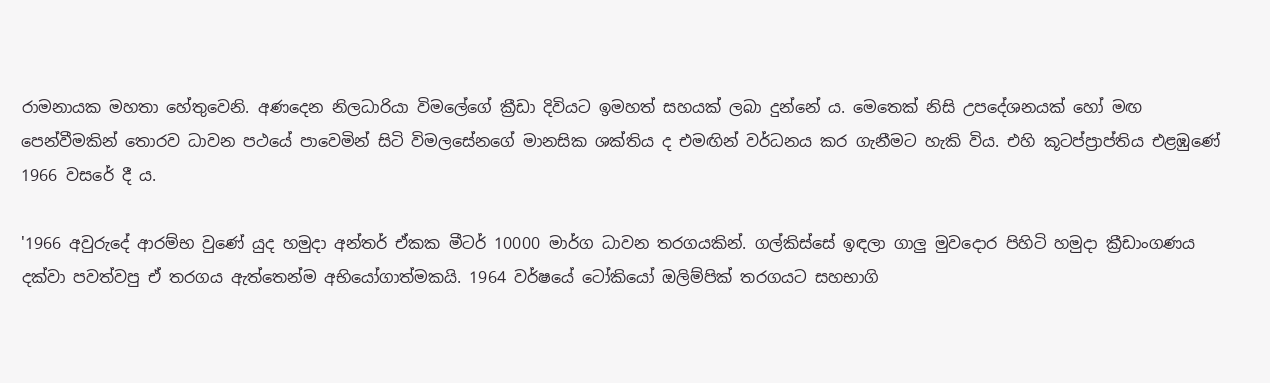රාමනායක මහතා හේතුවෙනි. අණදෙන නිලධාරියා විමලේගේ ක්‍රීඩා දිවියට ඉමහත් සහයක් ලබා දුන්නේ ය. මෙතෙක් නිසි උපදේශනයක් හෝ මඟ පෙන්වීමකින් තොරව ධාවන පථයේ පාවෙමින් සිටි විමලසේනගේ මානසික ශක්තිය ද එමඟින් වර්ධනය කර ගැනීමට හැකි විය. එහි කූටප්ප්‍රාප්තිය එළඹුණේ 1966 වසරේ දී ය.

'1966 අවුරුදේ ආරම්භ වුණේ යුද හමුදා අන්තර් ඒකක මීටර් 10000 මාර්ග ධාවන තරගයකින්. ගල්කිස්සේ ඉඳලා ගාලු මුවදොර පිහිටි හමුදා ක්‍රීඩාංගණය දක්වා පවත්වපු ඒ තරගය ඇත්තෙන්ම අභියෝගාත්මකයි. 1964 වර්ෂයේ ටෝකියෝ ඔලිම්පික් තරගයට සහභාගි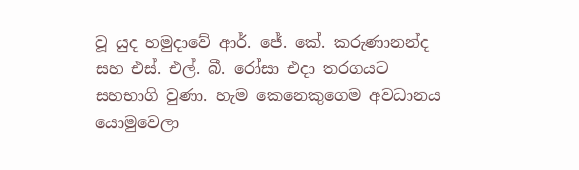වූ යුද හමුදාවේ ආර්. ජේ. කේ. කරුණානන්ද සහ එස්. එල්. බී. රෝසා එදා තරගයට සහභාගි වුණා. හැම කෙනෙකුගෙම අවධානය යොමුවෙලා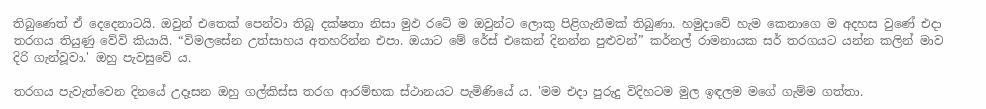තිබුණෙත් ඒ දෙදෙනාටයි. ඔවුන් එතෙක් පෙන්වා තිබූ දක්ෂතා නිසා මුඵ රටේ ම ඔවුන්ට ලොකු පිළිගැනීමක් තිබුණා. හමුදාවේ හැම කෙනාගෙ ම අදහස වුණේ එදා තරගය තියුණු වේවි කියායි. “විමලසේන උත්සාහය අතහරින්න එපා. ඔයාට මේ රේස් එකෙන් දිනන්න පුළුවන්” කර්නල් රාමනායක සර් තරගයට යන්න කලින් මාව දිරි ගැන්වූවා.' ඔහු පැවසුවේ ය.

තරගය පැවැත්වෙන දිනයේ උදෑසන ඔහු ගල්කිස්ස තරග ආරම්භක ස්ථානයට පැමිණියේ ය. 'මම එදා පුරුදු විදිහටම මුල ඉඳලම මගේ ගැම්ම ගත්තා.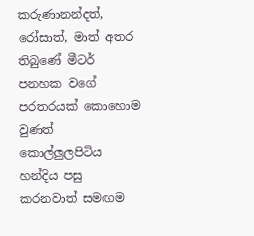කරුණානන්දත්, රෝසාත්, මාත් අතර තිබුණේ මීටර් පනහක වගේ පරතරයක් කොහොම වුණත් කොල්ලුලපිටිය හන්දිය පසු කරනවාත් සමඟම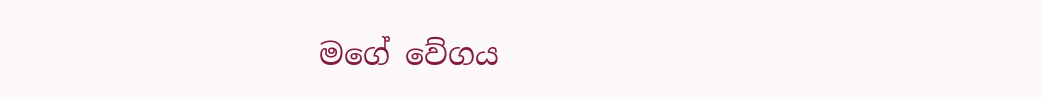මගේ වේගය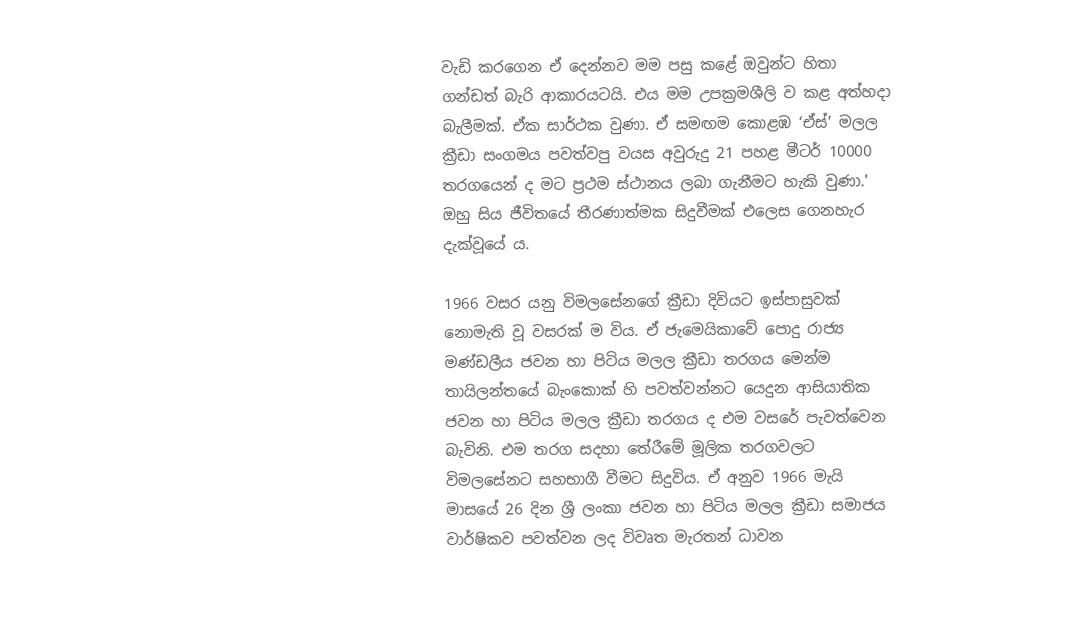වැඩි කරගෙන ඒ දෙන්නව මම පසු කළේ ඔවුන්ට හිතා ගන්ඩත් බැරි ආකාරයටයි. එය මම උපක්‍රමශීලි ව කළ අත්හදා බැලීමක්. ඒක සාර්ථක වුණා. ඒ සමඟම කොළඹ ‘ඒස්’ මලල ක්‍රීඩා සංගමය පවත්වපු වයස අවුරුදු 21 පහළ මීටර් 10000 තරගයෙන් ද මට ප්‍රථම ස්ථානය ලබා ගැනීමට හැකි වුණා.' ඔහු සිය ජීවිතයේ තීරණාත්මක සිදුවීමක් එලෙස ගෙනහැර දැක්වූයේ ය.

1966 වසර යනු විමලසේනගේ ක්‍රීඩා දිවියට ඉස්පාසුවක් නොමැති වූ වසරක් ම විය. ඒ ජැමෙයිකාවේ පොදු රාජ්‍ය මණ්ඩලීය ජවන හා පිටිය මලල ක්‍රීඩා තරගය මෙන්ම තායිලන්තයේ බැංකොක් හි පවත්වන්නට යෙදුන ආසියාතික ජවන හා පිටිය මලල ක්‍රීඩා තරගය ද එම වසරේ පැවත්වෙන බැවිනි. එම තරග සදහා තේරීමේ මූලික තරගවලට විමලසේනට සහභාගී වීමට සිදුවිය. ඒ අනුව 1966 මැයි මාසයේ 26 දින ශ්‍රී ලංකා ජවන හා පිටිය මලල ක්‍රීඩා සමාජය වාර්ෂිකව පවත්වන ලද විවෘත මැරතන් ධාවන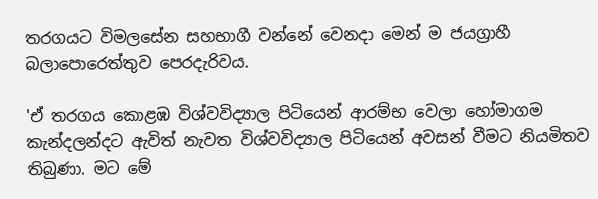තරගයට විමලසේන සහභාගී වන්නේ වෙනදා මෙන් ම ජයග්‍රාහී බලාපොරෙත්තුව පෙරදැරිවය.

'ඒ තරගය කොළඹ විශ්වවිද්‍යාල පිටියෙන් ආරම්භ වෙලා හෝමාගම කැන්දලන්දට ඇවිත් නැවත විශ්වවිද්‍යාල පිටියෙන් අවසන් වීමට නියමිතව තිබුණා. මට මේ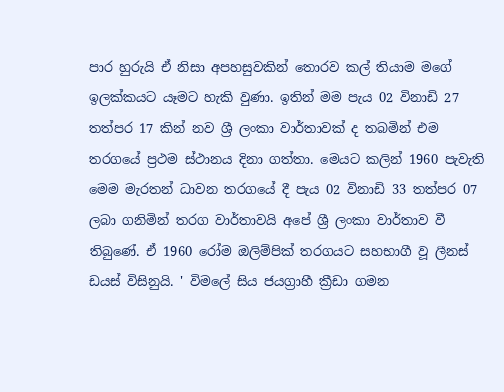පාර හුරුයි ඒ නිසා අපහසුවකින් තොරව කල් තියාම මගේ ඉලක්කයට යෑමට හැකි වුණා. ඉතින් මම පැය 02 විනාඩි 27 තත්පර 17 කින් නව ශ්‍රී ලංකා වාර්තාවක් ද තබමින් එම තරගයේ ප්‍රථම ස්ථානය දිනා ගත්තා. මෙයට කලින් 1960 පැවැති මෙම මැරතන් ධාවන තරගයේ දී පැය 02 විනාඩි 33 තත්පර 07 ලබා ගනිමින් තරග වාර්තාවයි අපේ ශ්‍රී ලංකා වාර්තාව වී තිබුණේ. ඒ 1960 රෝම ඔලිම්පික් තරගයට සහභාගී වූ ලීනස් ඩයස් විසිනුයි. ' විමලේ සිය ජයග්‍රාහී ක්‍රීඩා ගමන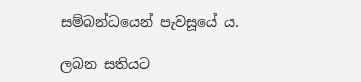සම්බන්ධයෙන් පැවසූයේ ය.

ලබන සතියට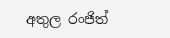අතුල රංජිත්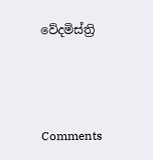වේදමිස්ත්‍රි



Comments